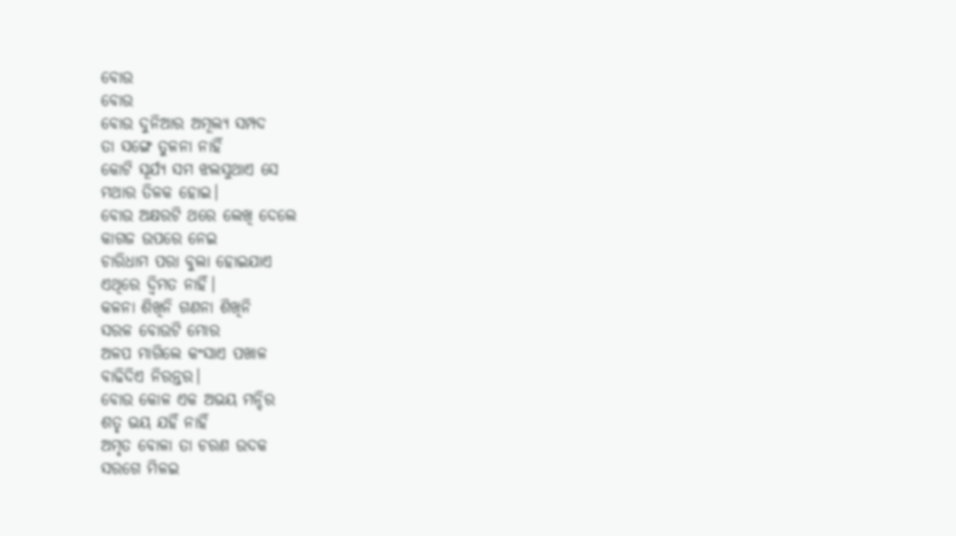ବୋଉ
ବୋଉ
ବୋଉ ଦୁନିଆର ଅମୂଲ୍ୟ ସମ୍ପଦ
ତା ସଙ୍ଗେ ତୁଳନା ନାହିଁ
କୋଟି ସୂର୍ଯ୍ୟ ସମ ଝଲସୁଥାଏ ସେ
ମଥାର ତିଳକ ହୋଇ।
ବୋଉ ଅକ୍ଷରଟି ଥରେ ଲେଖି ଦେଲେ
କାଗଜ ଉପରେ ନେଇ
ଚାରିଧାମ ପରା ବୁଲା ହୋଇଯାଏ
ଏଥିରେ ଦ୍ଵିମତ ନାହିଁ।
କଳନା ଶିଖିନି ଗଣନା ଶିଖିନି
ସରଳ ବୋଉଟି ମୋର
ଅଳପ ମାଗିଲେ କଂସାଏ ପଖାଳ
ବାଢିଦିଏ ନିରନ୍ତର।
ବୋଉ କୋଳ ଏକ ଅଭୟ ମନ୍ଦିର
ଶତୃ ଭୟ ଯହିଁ ନାହିଁ
ଅମୃତ ବୋଳା ତା ଚରଣ ଉଦକ
ସରଗେ ମିଳଇ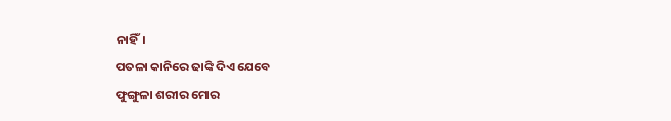ନାହିଁ।
ପତଳା କାନିରେ ଢାଙ୍କି ଦିଏ ଯେବେ
ଫୁଙ୍ଗୁଳା ଶରୀର ମୋର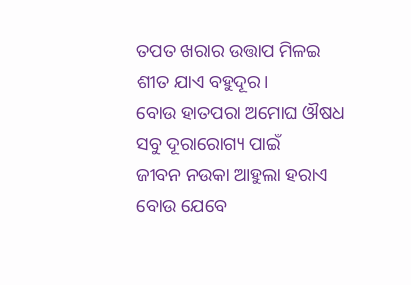ତପତ ଖରାର ଉତ୍ତାପ ମିଳଇ
ଶୀତ ଯାଏ ବହୁଦୂର।
ବୋଉ ହାତପରା ଅମୋଘ ଔଷଧ
ସବୁ ଦୂରାରୋଗ୍ୟ ପାଇଁ
ଜୀବନ ନଉକା ଆହୁଲା ହରାଏ
ବୋଉ ଯେବେ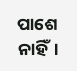ପାଶେ ନାହିଁ।